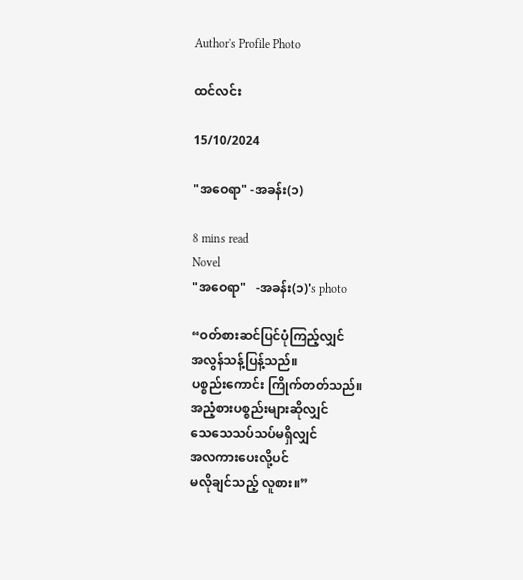Author's Profile Photo

ထင်လင်း

15/10/2024

"အဝေရာ" -အခန်း(၁)

8 mins read
Novel
"အဝေရာ"   -အခန်း(၁)'s photo

“ဝတ်စားဆင်ပြင်ပုံကြည့်လျှင်
အလွန်သန့်ပြန့်သည်။
ပစ္စည်းကောင်း ကြိုက်တတ်သည်။
အညံ့စားပစ္စည်းများဆိုလျှင်
သေသေသပ်သပ်မရှိလျှင်
အလကားပေးလို့ပင်
မလိုချင်သည့် လူစား။”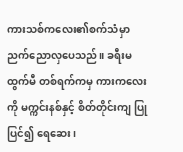ကားသစ်ကလေး၏စက်သံမှာ ညက်ညောလှပေသည်။ ခရီးမထွက်မီ တစ်ရက်ကမှ ကားကလေးကို မက္ကင်းနစ်နှင့် စိတ်တိုင်းကျ ပြုပြင်၍ ရေဆေး၊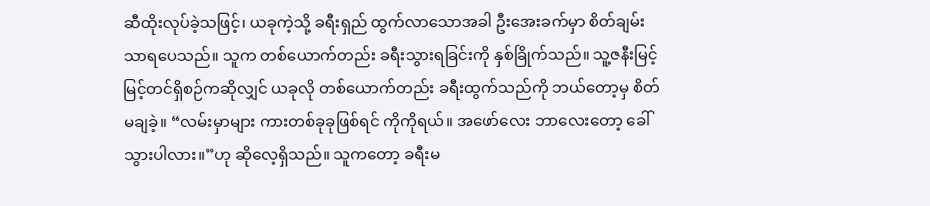ဆီထိုးလုပ်ခဲ့သဖြင့်၊ ယခုကဲ့သို့ ခရီးရှည် ထွက်လာသောအခါ ဦးအေးခက်မှာ စိတ်ချမ်းသာရပေသည်။ သူက တစ်ယောက်တည်း ခရီးသွားရခြင်းကို နှစ်ခြိုက်သည်။ သူ့ဇနီးမြင့်မြင့်တင်ရှိစဉ်ကဆိုလျှင် ယခုလို တစ်ယောက်တည်း ခရီးထွက်သည်ကို ဘယ်တော့မှ စိတ်မချခဲ့။ “လမ်းမှာများ ကားတစ်ခုခုဖြစ်ရင် ကိုကိုရယ်။ အဖော်လေး ဘာလေးတော့ ခေါ်သွားပါလား။”ဟု ဆိုလေ့ရှိသည်။ သူကတော့ ခရီးမ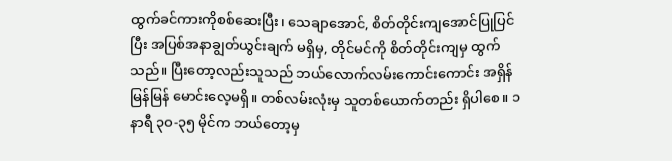ထွက်ခင်ကားကိုစစ်ဆေးပြီး၊ သေချာအောင်, စိတ်တိုင်းကျအောင်ပြုပြင်ပြီး အပြစ်အနာချွတ်ယွင်းချက် မရှိမှ, တိုင်မင်ကို စိတ်တိုင်းကျမှ ထွက်သည်။ ပြီးတော့လည်းသူသည် ဘယ်လောက်လမ်းကောင်းကောင်း အရှိန်မြန်မြန် မောင်းလေ့မရှိ။ တစ်လမ်းလုံးမှ သူတစ်ယောက်တည်း ရှိပါစေ။ ၁နာရီ ၃ဝ-၃၅ မိုင်က ဘယ်တော့မှ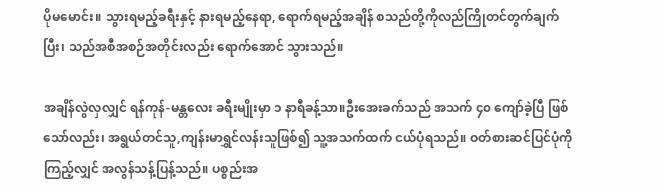ပိုမမောင်း။ သွားရမည့်ခရီးနှင့် နားရမည့်နေရာ, ရောက်ရမည့်အချိန် စသည်တို့ကိုလည်ကြိုတင်တွက်ချက်ပြီး၊ သည်အစီအစဉ်အတိုင်းလည်း ရောက်အောင် သွားသည်။

အချိန်လွဲလှလျှင် ရန်ကုန်-မန္တလေး ခရီးမျိုးမှာ ၁ နာရီခန့်သာ။ဦးအေးခက်သည် အသက် ၄၀ ကျော်ခဲ့ပြီ ဖြစ်သော်လည်း၊ အရွယ်တင်သူ,ကျန်းမာရွှင်လန်းသူဖြစ်၍ သူ့အသက်ထက် ငယ်ပုံရသည်။ ဝတ်စားဆင်ပြင်ပုံကို ကြည့်လျှင် အလွန်သန့်ပြန့်သည်။ ပစ္စည်းအ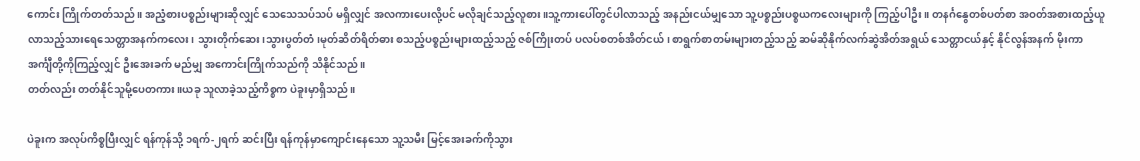ကောင်း ကြိုက်တတ်သည်။ အညံ့စားပစ္စည်းများဆိုလျှင် သေသေသပ်သပ် မရှိလျှင် အလကားပေးလို့ပင် မလိုချင်သည့်လူစား။သူ့ကားပေါ်တွင်ပါလာသည့် အနည်းငယ်မျှသော သူ့ပစ္စည်းပစ္စယကလေးများကို ကြည့်ပါဦး။ တနင်္ဂနွေတစ်ပတ်စာ အဝတ်အစားထည့်ယူလာသည့်သားရေသေတ္တာအနက်ကလေး၊ သွားတိုက်ဆေး၊သွားပွတ်တံ၊မုတ်ဆိတ်ရိတ်ဓား စသည့်ပစ္စည်းများထည့်သည့် ဇစ်ကြိုးတပ် ပလပ်စတစ်အိတ်ငယ်၊ စာရွက်စာတမ်းများတည့်သည့် ဆမ်ဆိုနိုက်လက်ဆွဲအိတ်အရွယ် သေတ္တာငယ်နှင့် နိုင်လွန်အနက် မိုးကာအင်္ကျီတို့ကိုကြည့်လျှင် ဦးအေးခက် မည်မျှ အကောင်းကြိုက်သည်ကို သိနိုင်သည်။
တတ်လည်း တတ်နိုင်သူမို့ပေတကား။ယခု သူလာခဲ့သည့်ကိစ္စက ပဲခူးမှာရှိသည်။

ပဲခူးက အလုပ်ကိစ္စပြီးလျှင် ရန်ကုန်သို့ ၁ရက်-၂ရက် ဆင်းပြီး ရန်ကုန်မှာကျောင်းနေသော သူ့သမီး မြင့်အေးခက်ကိုသွား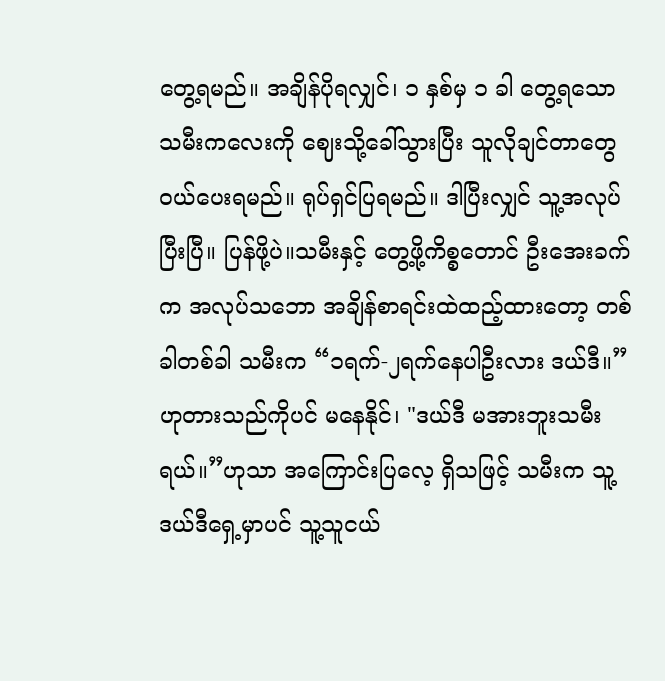တွေ့ရမည်။ အချိန်ပိုရလျှင်၊ ၁ နှစ်မှ ၁ ခါ တွေ့ရသောသမီးကလေးကို ဈေးသို့ခေါ်သွားပြီး သူလိုချင်တာတွေ ဝယ်ပေးရမည်။ ရုပ်ရှင်ပြရမည်။ ဒါပြီးလျှင် သူ့အလုပ်ပြီးပြီ။ ပြန်ဖို့ပဲ။သမီးနှင့် တွေ့ဖို့ကိစ္စတောင် ဦးအေးခက်က အလုပ်သဘော အချိန်စာရင်းထဲထည့်ထားတော့ တစ်ခါတစ်ခါ သမီးက “၁ရက်-၂ရက်နေပါဦးလား ဒယ်ဒီ။”ဟုတားသည်ကိုပင် မနေနိုင်၊ "ဒယ်ဒီ မအားဘူးသမီးရယ်။”ဟုသာ အကြောင်းပြလေ့ ရှိသဖြင့် သမီးက သူ့ဒယ်ဒီရှေ့မှာပင် သူ့သူငယ်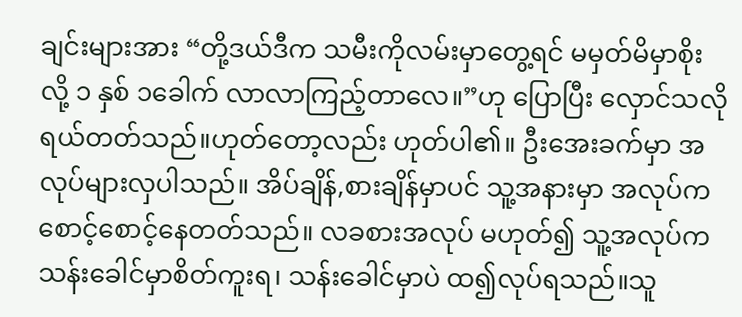ချင်းများအား “တို့ဒယ်ဒီက သမီးကိုလမ်းမှာတွေ့ရင် မမှတ်မိမှာစိုးလို့ ၁ နှစ် ၁ခေါက် လာလာကြည့်တာလေ။”ဟု ပြောပြီး လှောင်သလိုရယ်တတ်သည်။ဟုတ်တော့လည်း ဟုတ်ပါ၏။ ဦးအေးခက်မှာ အလုပ်များလှပါသည်။ အိပ်ချိန်,စားချိန်မှာပင် သူ့အနားမှာ အလုပ်က စောင့်စောင့်နေတတ်သည်။ လခစားအလုပ် မဟုတ်၍ သူ့အလုပ်က သန်းခေါင်မှာစိတ်ကူးရ၊ သန်းခေါင်မှာပဲ ထ၍လုပ်ရသည်။သူ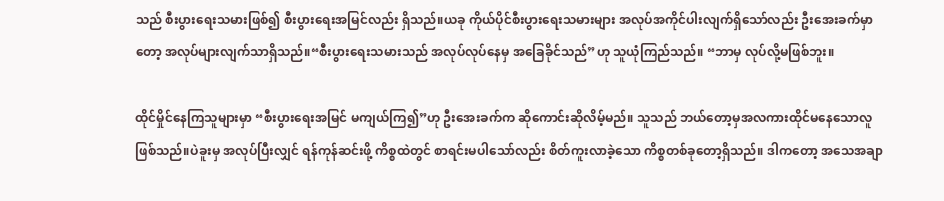သည် စီးပွားရေးသမားဖြစ်၍ စီးပွားရေးအမြင်လည်း ရှိသည်။ယခု ကိုယ်ပိုင်စီးပွားရေးသမားများ အလုပ်အကိုင်ပါးလျက်ရှိသော်လည်း ဦးအေးခက်မှာတော့ အလုပ်များလျက်သာရှိသည်။“စီးပွားရေးသမားသည် အလုပ်လုပ်နေမှ အခြေခိုင်သည်”ဟု သူယုံကြည်သည်။ “ဘာမှ လုပ်လို့မဖြစ်ဘူး။

ထိုင်မှိုင်နေကြသူများမှာ “စီးပွားရေးအမြင် မကျယ်ကြ၍”ဟု ဦးအေးခက်က ဆိုကောင်းဆိုလိမ့်မည်။ သူသည် ဘယ်တော့မှအလကားထိုင်မနေသောလူ ဖြစ်သည်။ပဲခူးမှ အလုပ်ပြီးလျှင် ရန်ကုန်ဆင်းဖို့ ကိစ္စထဲတွင် စာရင်းမပါသော်လည်း စိတ်ကူးလာခဲ့သော ကိစ္စတစ်ခုတော့ရှိသည်။ ဒါကတော့ အသေအချာ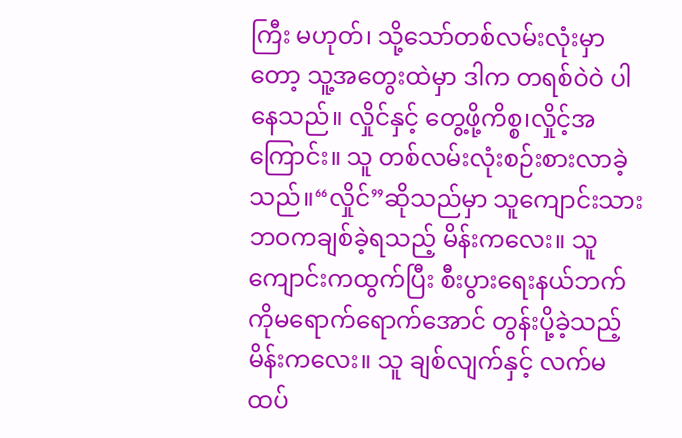ကြီး မဟုတ်၊ သို့သော်တစ်လမ်းလုံးမှာတော့ သူ့အတွေးထဲမှာ ဒါက တရစ်ဝဲဝဲ ပါနေသည်။ လှိုင်နှင့် တွေ့ဖို့ကိစ္စ၊လှိုင့်အကြောင်း။ သူ တစ်လမ်းလုံးစဉ်းစားလာခဲ့သည်။“လှိုင်”ဆိုသည်မှာ သူကျောင်းသားဘဝကချစ်ခဲ့ရသည့် မိန်းကလေး။ သူ ကျောင်းကထွက်ပြီး စီးပွားရေးနယ်ဘက်ကိုမရောက်ရောက်အောင် တွန်းပို့ခဲ့သည့် မိန်းကလေး။ သူ ချစ်လျက်နှင့် လက်မထပ်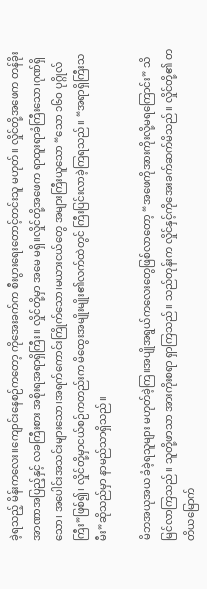ခဲ့ရသည့် မိန်းကလေး။ကျောင်းနေစဉ်ကတော့ ကိုအေးခက်က စီးပွားရေးတောင့်တင်းသူ မဟုတ်။ လှိုင်တို့အဖေက တန်ခိုးအာဏာအပြည့်နှင့် လခကြီးစား အစိုးရအရာရှိကြီး။ လှိုင်တို့မှာ အမေ မရှိ။လှိုင်တို့အဖေက ရာထူးရာခံကြီးသော၊ဂုဏ်ရှိသော၊ အပေါင်းအသင်းများသော၊အရက်ကောင်းကြိုက်သော၊မယားငယ်တွေ အများကြီးယူသော “သော ၁၆ဝ ပုဂ္ဂိုလ်ကြီး”ဖြစ်၍၊ လှိုင်တို့မှာငယ်စဉ်ကတည်းက မိထွေးအမျိုးမျိုး၏လက်ထဲတွင် ကြီးပြင်းလာခဲ့ကြရသည်။ “အရာရှိကြီးသမီး”ဆိုသည်မှာ နာမည်သာရှိသည်။

မိဘအယုအယ ခံခဲ့ရသူများ မဟုတ်ခဲ့ကြ။အပျိုအရွယ်ကလေးတွေဖြစ်လာတော့ “အဖေကိုအားကိုးလို့မရကြောင်း” သိမြင်လာကြသည်။ သူတို့ဖာသာ အားကိုးစရာ ရှာကြသည်။ သည်တုန်းက လှိုင်နှင့်ကိုအေးခက်ဆက်မိသည်။ လှိုင်တို့၏ တတိယမြောက်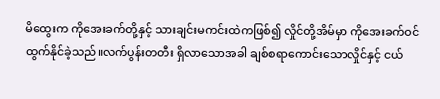မိထွေးက ကိုအေးခက်တို့နှင့် သားချင်းမကင်းထဲကဖြစ်၍ လှိုင်တို့အိမ်မှာ ကိုအေးခက်ဝင်ထွက်နိုင်ခဲ့သည်။လက်ပွန်းတတီး ရှိလာသောအခါ ချစ်စရာကောင်းသောလှိုင်နှင့် ငယ်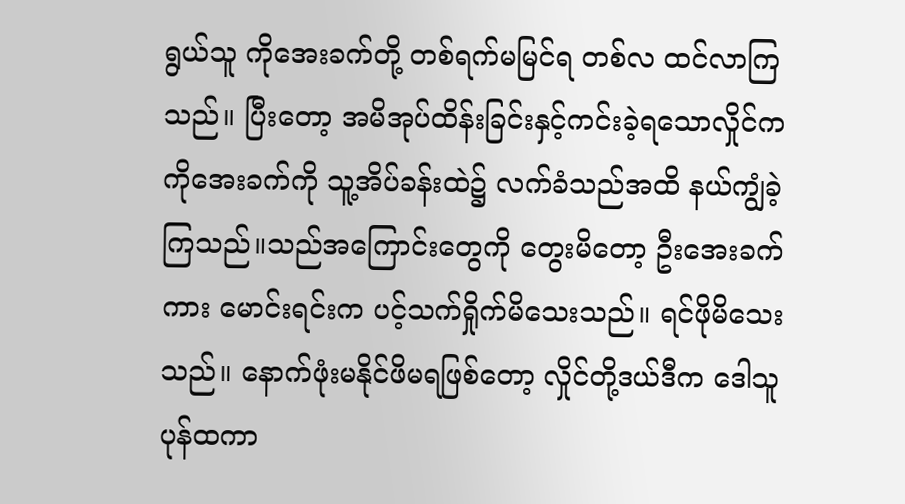ရွယ်သူ ကိုအေးခက်တို့ တစ်ရက်မမြင်ရ တစ်လ ထင်လာကြသည်။ ပြီးတော့ အမိအုပ်ထိန်းခြင်းနှင့်ကင်းခဲ့ရသောလှိုင်က ကိုအေးခက်ကို သူ့အိပ်ခန်းထဲ၌ လက်ခံသည်အထိ နယ်ကျွံခဲ့ကြသည်။သည်အကြောင်းတွေကို တွေးမိတော့ ဦးအေးခက်ကား မောင်းရင်းက ပင့်သက်ရှိုက်မိသေးသည်။ ရင်ဖိုမိသေးသည်။ နောက်ဖုံးမနိုင်ဖိမရဖြစ်တော့ လှိုင်တို့ဒယ်ဒီက ဒေါသူပုန်ထကာ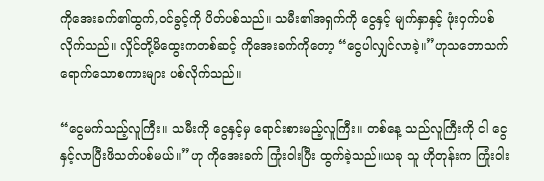ကိုအေးခက်၏ထွက်,ဝင်ခွင့်ကို ပိတ်ပစ်သည်။ သမီး၏အရှက်ကို ငွေနှင့် မျက်နှာနှင့် ဖုံးဝှက်ပစ်လိုက်သည်။ လှိုင်တို့မိထွေးကတစ်ဆင့် ကိုအေးခက်ကိုတော့ “ငွေပါလျှင်လာခဲ့။”ဟုသဘောသက်ရောက်သောစကားများ ပစ်လိုက်သည်။

“ငွေမက်သည့်လူကြီး။ သမီးကို ငွေနှင့်မှ ရောင်းစားမည့်လူကြီး။ တစ်နေ့ သည်လူကြီးကို ငါ ငွေနှင့်လာပြီးဖိသတ်ပစ်မယ်။”ဟု ကိုအေးခက် ကြုံးဝါးပြီး ထွက်ခဲ့သည်။ယခု သူ ဟိုတုန်းက ကြုံးဝါး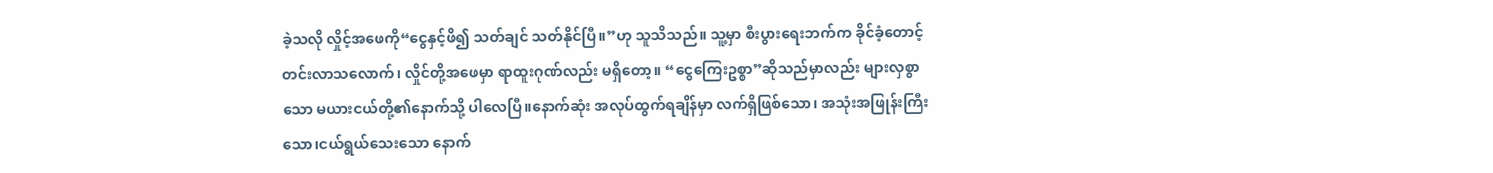ခဲ့သလို လှိုင့်အဖေကို“ငွေနှင့်ဖိ၍ သတ်ချင် သတ်နိုင်ပြီ။”ဟု သူသိသည်။ သူ့မှာ စီးပွားရေးဘက်က ခိုင်ခံ့တောင့်တင်းလာသလောက်၊ လှိုင်တို့အဖေမှာ ရာထူးဂုဏ်လည်း မရှိတော့။ “ငွေကြေးဥစ္စာ”ဆိုသည်မှာလည်း များလှစွာသော မယားငယ်တို့၏နောက်သို့ ပါလေပြီ။နောက်ဆုံး အလုပ်ထွက်ရချိန်မှာ လက်ရှိဖြစ်သော၊ အသုံးအဖြုန်းကြီးသော၊ငယ်ရွယ်သေးသော နောက်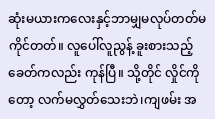ဆုံးမယားကလေးနှင့်ဘာမျှမလုပ်တတ်မကိုင်တတ်။ လူပေါ်လူညွန့် ခူးစားသည့်ခေတ်ကလည်း ကုန်ပြီ။ သို့တိုင် လှိုင်ကိုတော့ လက်မလွှတ်သေးဘဲ၊ကျဖမ်း အ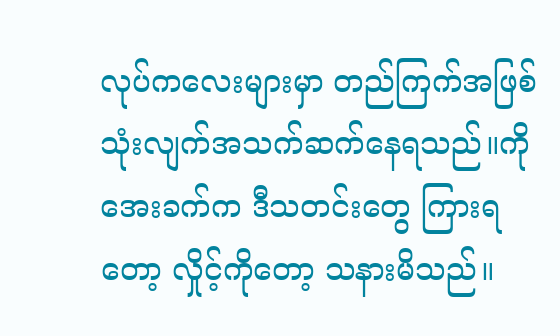လုပ်ကလေးများမှာ တည်ကြက်အဖြစ်သုံးလျက်အသက်ဆက်နေရသည်။ကိုအေးခက်က ဒီသတင်းတွေ ကြားရတော့ လှိုင့်ကိုတော့ သနားမိသည်။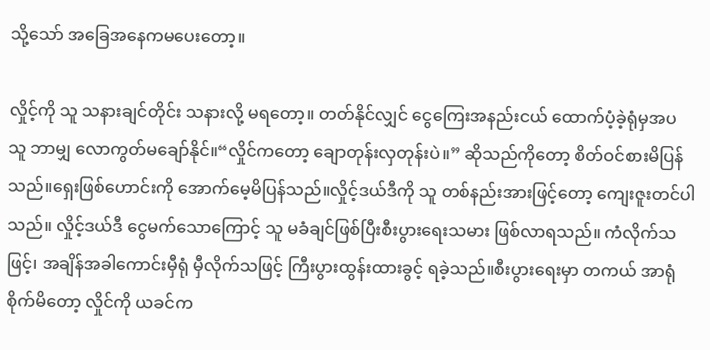သို့သော် အခြေအနေကမပေးတော့။

လှိုင့်ကို သူ သနားချင်တိုင်း သနားလို့ မရတော့။ တတ်နိုင်လျှင် ငွေကြေးအနည်းငယ် ထောက်ပံ့ခဲ့ရုံမှအပ သူ ဘာမျှ လောကွတ်မချော်နိုင်။“လှိုင်ကတော့ ချောတုန်းလှတုန်းပဲ။” ဆိုသည်ကိုတော့ စိတ်ဝင်စားမိပြန်သည်။ရှေးဖြစ်ဟောင်းကို အောက်မေ့မိပြန်သည်။လှိုင့်ဒယ်ဒီကို သူ တစ်နည်းအားဖြင့်တော့ ကျေးဇူးတင်ပါသည်။ လှိုင့်ဒယ်ဒီ ငွေမက်သောကြောင့် သူ မခံချင်ဖြစ်ပြီးစီးပွားရေးသမား ဖြစ်လာရသည်။ ကံလိုက်သဖြင့်၊ အချိန်အခါကောင်းမှီရုံ မှီလိုက်သဖြင့် ကြီးပွားထွန်းထားခွင့် ရခဲ့သည်။စီးပွားရေးမှာ တကယ် အာရုံစိုက်မိတော့ လှိုင်ကို ယခင်က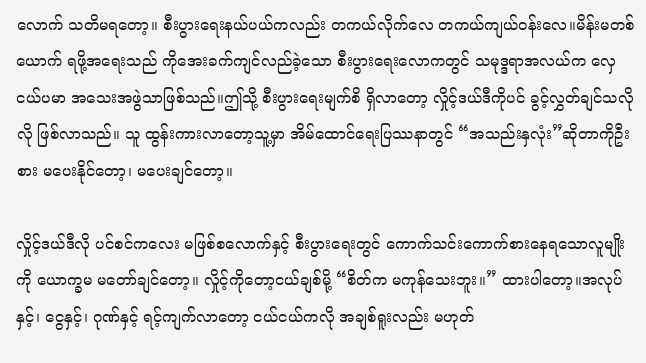လောက် သတိမရတော့။ စီးပွားရေးနယ်ပယ်ကလည်း တကယ်လိုက်လေ တကယ်ကျယ်ဝန်းလေ။မိန်းမတစ်ယောက် ရဖို့အရေးသည် ကိုအေးခက်ကျင်လည်ခဲ့သော စီးပွားရေးလောကတွင် သမုဒ္ဒရာအလယ်က လှေငယ်ပမာ အသေးအဖွဲသာဖြစ်သည်။ဤသို့ စီးပွားရေးမျက်စိ ရှိလာတော့ လှိုင့်ဒယ်ဒီကိုပင် ခွင့်လွှတ်ချင်သလိုလို ဖြစ်လာသည်။ သူ ထွန်းကားလာတော့သူ့မှာ အိမ်ထောင်ရေးပြဿနာတွင် “အသည်းနှလုံး”ဆိုတာကိုဦးစား မပေးနိုင်တော့၊ မပေးချင်တော့။

လှိုင့်ဒယ်ဒီလို ပင်စင်ကလေး မဖြစ်စလောက်နှင့် စီးပွားရေးတွင် ကောက်သင်းကောက်စားနေရသောလူမျိုးကို ယောက္ခမ မတော်ချင်တော့။ လှိုင့်ကိုတော့ငယ်ချစ်မို့ “စိတ်က မကုန်သေးဘူး။” ထားပါတော့။အလုပ်နှင့်၊ ငွေနှင့်၊ ဂုဏ်နှင့် ရင့်ကျက်လာတော့ ငယ်ငယ်ကလို အချစ်ရူးလည်း မဟုတ်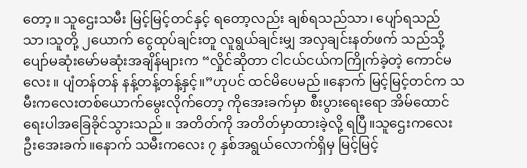တော့။ သူဌေးသမီး မြင့်မြင့်တင်နှင့် ရတော့လည်း ချစ်ရသည်သာ၊ ပျော်ရသည်သာ၊သူတို့ ၂ယောက် ငွေထုပ်ချင်းတူ လူရွယ်ချင်းမျှ အလှချင်းနတ်ဖက် သည်သို့ ပျော်မဆုံးမော်မဆုံးအချိန်များက “လှိုင်ဆိုတာ ငါငယ်ငယ်ကကြိုက်ခဲ့တဲ့ ကောင်မလေး။ ပျံတန်တန် နန့်တန့်တန့်နှင့်။”ဟုပင် ထင်မိပေမည်။နောက် မြင့်မြင့်တင်က သမီးကလေးတစ်ယောက်မွေးလိုက်တော့ ကိုအေးခက်မှာ စီးပွားရေးရော အိမ်ထောင်ရေးပါအခြေခိုင်သွားသည်။ အတိတ်ကို အတိတ်မှာထားခဲ့လို့ ရပြီ။သူဌေးကလေး ဦးအေးခက်။နောက် သမီးကလေး ၇ နှစ်အရွယ်လောက်ရှိမှ မြင့်မြင့်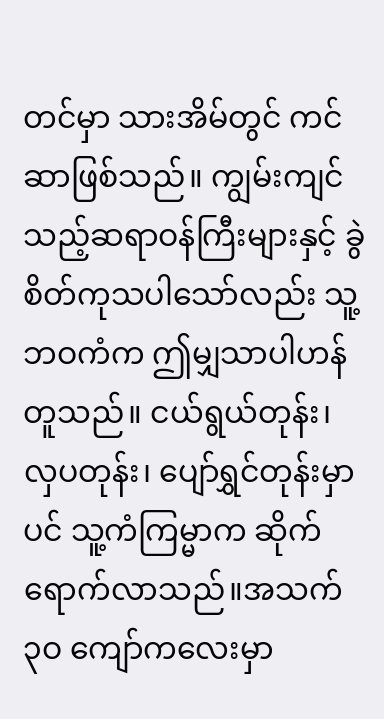တင်မှာ သားအိမ်တွင် ကင်ဆာဖြစ်သည်။ ကျွမ်းကျင်သည့်ဆရာဝန်ကြီးများနှင့် ခွဲစိတ်ကုသပါသော်လည်း သူ့ဘဝကံက ဤမျှသာပါဟန် တူသည်။ ငယ်ရွယ်တုန်း၊ လှပတုန်း၊ ပျော်ရွှင်တုန်းမှာပင် သူ့ကံကြမ္မာက ဆိုက်ရောက်လာသည်။အသက် ၃ဝ ကျော်ကလေးမှာ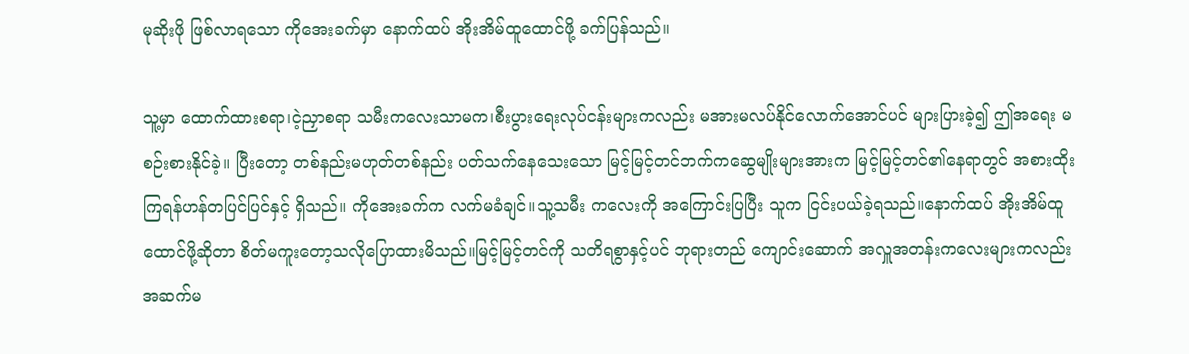မုဆိုးဖို ဖြစ်လာရသော ကိုအေးခက်မှာ နောက်ထပ် အိုးအိမ်ထူထောင်ဖို့ ခက်ပြန်သည်။

သူ့မှာ ထောက်ထားစရာ၊ငဲ့ညှာစရာ သမီးကလေးသာမက၊စီးပွားရေးလုပ်ငန်းများကလည်း မအားမလပ်နိုင်လောက်အောင်ပင် များပြားခဲ့၍ ဤအရေး မစဉ်းစားနိုင်ခဲ့။ ပြီးတော့ တစ်နည်းမဟုတ်တစ်နည်း ပတ်သက်နေသေးသော မြင့်မြင့်တင်ဘက်ကဆွေမျိုးများအားက မြင့်မြင့်တင်၏နေရာတွင် အစားထိုးကြရန်ဟန်တပြင်ပြင်နှင့် ရှိသည်။ ကိုအေးခက်က လက်မခံချင်။သူ့သမီး ကလေးကို အကြောင်းပြပြီး သူက ငြင်းပယ်ခဲ့ရသည်။နောက်ထပ် အိုးအိမ်ထူထောင်ဖို့ဆိုတာ စိတ်မကူးတော့သလိုပြောထားမိသည်။မြင့်မြင့်တင်ကို သတိရစွာနှင့်ပင် ဘုရားတည် ကျောင်းဆောက် အလှူအတန်းကလေးများကလည်း အဆက်မ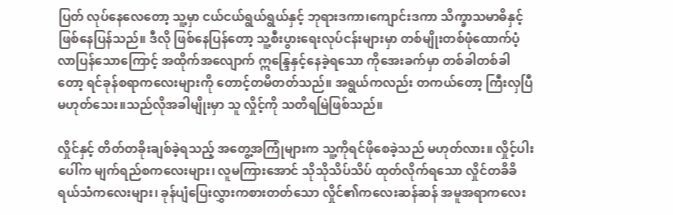ပြတ် လုပ်နေလေတော့ သူ့မှာ ငယ်ငယ်ရွယ်ရွယ်နှင့် ဘုရားဒကာ၊ကျောင်းဒကာ သိက္ခာသမာဓိနှင့် ဖြစ်နေပြန်သည်။ ဒီလို ဖြစ်နေပြန်တော့ သူ့စီးပွားရေးလုပ်ငန်းများမှာ တစ်မျိုးတစ်ဖုံထောက်ပံ့လာပြန်သောကြောင့် အထိုက်အလျောက် ဣန္ဒြေနှင့်နေခဲ့ရသော ကိုအေးခက်မှာ တစ်ခါတစ်ခါတော့ ရင်ခုန်စရာကလေးများကို တောင့်တမိတတ်သည်။ အရွယ်ကလည်း တကယ်တော့ ကြီးလှပြီ မဟုတ်သေး။သည်လိုအခါမျိုးမှာ သူ လှိုင့်ကို သတိရမြဲဖြစ်သည်။

လှိုင်နှင့် တိတ်တခိုးချစ်ခဲ့ရသည့် အတွေ့အကြုံများက သူ့ကိုရင်ဖိုစေခဲ့သည် မဟုတ်လား။ လှိုင့်ပါးပေါ်က မျက်ရည်စကလေးများ၊ လူမကြားအောင် သိုသိုသိပ်သိပ် ထုတ်လိုက်ရသော လှိုင်တခိခိရယ်သံကလေးများ၊ ခုန်ပျံပြေးလွှားကစားတတ်သော လှိုင်၏ကလေးဆန်ဆန် အမူအရာကလေး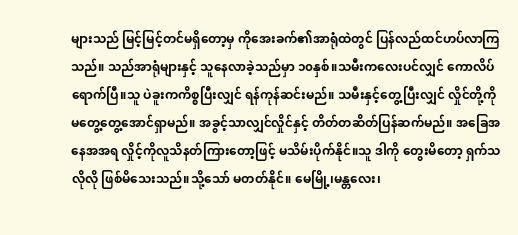များသည် မြင့်မြင့်တင်မရှိတော့မှ ကိုအေးခက်၏အာရုံထဲတွင် ပြန်လည်ထင်ဟပ်လာကြသည်။ သည်အာရုံများနှင့် သူနေလာခဲ့သည်မှာ ၁၀နှစ်။သမီးကလေးပင်လျှင် ကောလိပ်ရောက်ပြီ။သူ ပဲခူးကကိစ္စပြီးလျှင် ရန်ကုန်ဆင်းမည်။ သမီးနှင့်တွေ့ပြီးလျှင် လှိုင်တို့ကို မတွေ့တွေ့အောင်ရှာမည်။ အခွင့်သာလျှင်လှိုင်နှင့် တိတ်တဆိတ်ပြန်ဆက်မည်။ အခြေအနေအအရ လှိုင့်ကိုလူသိနတ်ကြားတော့ဖြင့် မသိမ်းပိုက်နိုင်။သူ ဒါကို တွေးမိတော့ ရှက်သလိုလို ဖြစ်မိသေးသည်။သို့သော် မတတ်နိုင်။ မေမြို့၊မန္တလေး၊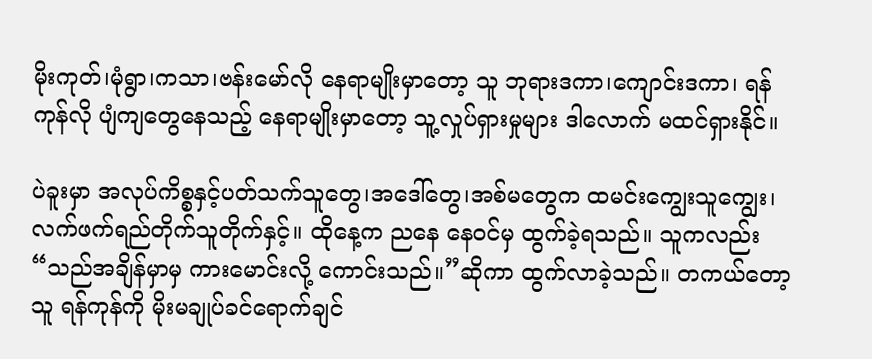မိုးကုတ်၊မုံရွာ၊ကသာ၊ဗန်းမော်လို နေရာမျိုးမှာတော့ သူ ဘုရားဒကာ၊ကျောင်းဒကာ၊ ရန်ကုန်လို ပျံကျတွေနေသည့် နေရာမျိုးမှာတော့ သူ့လှုပ်ရှားမှုများ ဒါလောက် မထင်ရှားနိုင်။

ပဲခူးမှာ အလုပ်ကိစ္စနှင့်ပတ်သက်သူတွေ၊အဒေါ်တွေ၊အစ်မတွေက ထမင်းကျွေးသူကျွေး၊ လက်ဖက်ရည်တိုက်သူတိုက်နှင့်။ ထိုနေ့က ညနေ နေဝင်မှ ထွက်ခဲ့ရသည်။ သူကလည်း “သည်အချိန်မှာမှ ကားမောင်းလို့ ကောင်းသည်။”ဆိုကာ ထွက်လာခဲ့သည်။ တကယ်တော့ သူ ရန်ကုန်ကို မိုးမချုပ်ခင်ရောက်ချင်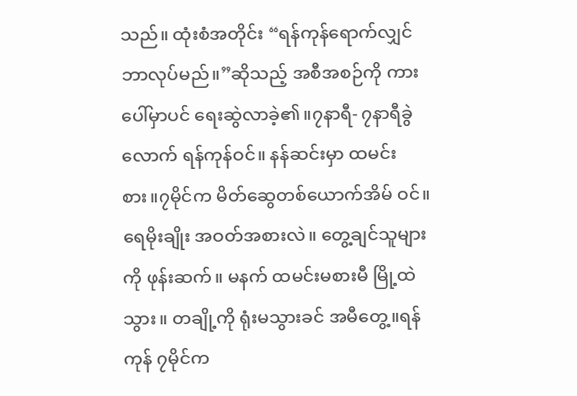သည်။ ထုံးစံအတိုင်း “ရန်ကုန်ရောက်လျှင် ဘာလုပ်မည်။”ဆိုသည့် အစီအစဉ်ကို ကားပေါ်မှာပင် ရေးဆွဲလာခဲ့၏။၇နာရီ- ၇နာရီခွဲ လောက် ရန်ကုန်ဝင်။ နန်ဆင်းမှာ ထမင်းစား။၇မိုင်က မိတ်ဆွေတစ်ယောက်အိမ် ဝင်။ ရေမိုးချိုး အဝတ်အစားလဲ။ တွေ့ချင်သူများကို ဖုန်းဆက်။ မနက် ထမင်းမစားမီ မြို့ထဲသွား။ တချို့ကို ရုံးမသွားခင် အမီတွေ့။ရန်ကုန် ၇မိုင်က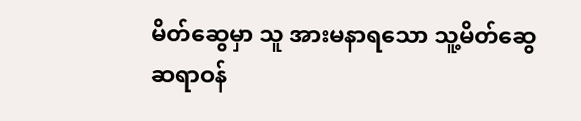မိတ်ဆွေမှာ သူ အားမနာရသော သူ့မိတ်ဆွေ ဆရာဝန်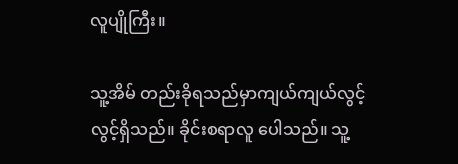လူပျိုကြီး။

သူ့အိမ် တည်းခိုရသည်မှာကျယ်ကျယ်လွင့်လွင့်ရှိသည်။ ခိုင်းစရာလူ ပေါသည်။ သူ့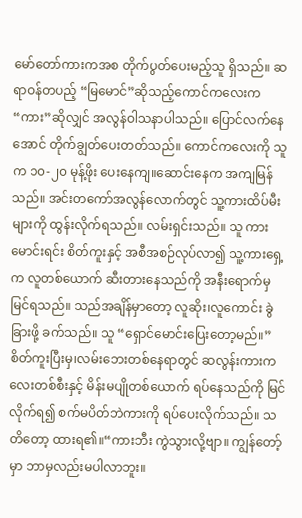မော်တော်ကားကအစ တိုက်ပွတ်ပေးမည့်သူ ရှိသည်။ ဆရာဝန်တပည့် “မြမောင်”ဆိုသည့်ကောင်ကလေးက “ကား”ဆိုလျှင် အလွန်ဝါသနာပါသည်။ ပြောင်လက်နေအောင် တိုက်ချွတ်ပေးတတ်သည်။ ကောင်ကလေးကို သူက ၁၀-၂၀ မုန့်ဖိုး ပေးနေကျ။ဆောင်းနေက အကျမြန်သည်။ အင်းတကော်အလွန်လောက်တွင် သူ့ကားထိပ်မီးများကို ထွန်းလိုက်ရသည်။ လမ်းရှင်းသည်။ သူ ကားမောင်းရင်း စိတ်ကူးနှင့် အစီအစဉ်လုပ်လာ၍ သူ့ကားရှေ့က လူတစ်ယောက် ဆီးတားနေသည်ကို အနီးရောက်မှ မြင်ရသည်။ သည်အချိန်မှာတော့ လူဆိုး၊လူကောင်း ခွဲခြားဖို့ ခက်သည်။ သူ “ရှောင်မောင်းပြေးတော့မည်။” စိတ်ကူးပြီးမှ၊လမ်းဘေးတစ်နေရာတွင် ဆလွန်းကားကလေးတစ်စီးနှင့် မိန်းမပျိုတစ်ယောက် ရပ်နေသည်ကို မြင်လိုက်ရ၍ စက်မပိတ်ဘဲကားကို ရပ်ပေးလိုက်သည်။ သတိတော့ ထားရ၏။“ကားဘီး ကွဲသွားလို့ဗျာ။ ကျွန်တော့်မှာ ဘာမှလည်းမပါလာဘူး။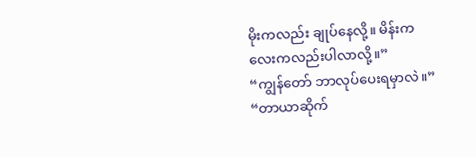မိုးကလည်း ချုပ်နေလို့။ မိန်းကလေးကလည်းပါလာလို့။”
“ကျွန်တော် ဘာလုပ်ပေးရမှာလဲ။” “တာယာဆိုက်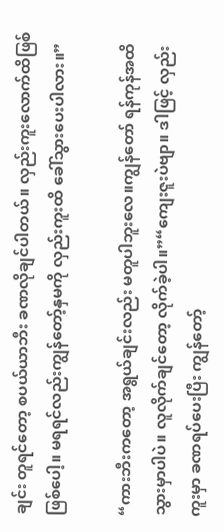ချင်း တူရင်တော့ စပယ်ယာဘီး ခဏလိုချင်ပါတယ်။ လှည်းကူးလောက်ထိဖြစ်ဖြစ်ပေါ့။ မရရင်လည်းကျွန်တော့်နှမကို လှည်းကူးထိ ခေါ်သွားပေးပါလား။”

“ကားဘီးကတော့ အရွယ်ချင်းလည်း မတူပါဘူးလေ။ကျွန်တော် ရန်ကုန်အထိ သွားမှာပါပဲ။ လူလိုက်ချင်တော့ လိုက်ခဲ့ပါ။”“ကျေးဇူးပဲဗျာ။ ဒါဖြင့် လှည်းကူးမှာ ခဏရပ်ပေးပြီး ကျွန်တော့်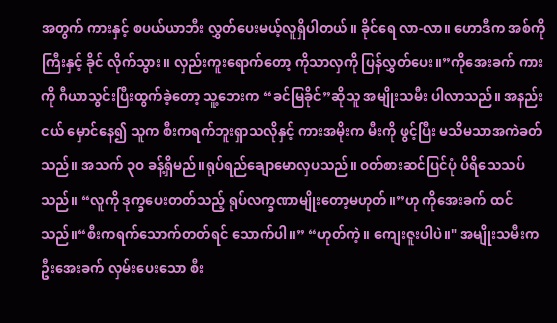အတွက် ကားနှင့် စပယ်ယာဘီး လွှတ်ပေးမယ့်လူရှိပါတယ်။ ခိုင်ရေ လာ-လာ။ ဟောဒီက အစ်ကိုကြီးနှင့် ခိုင် လိုက်သွား။ လှည်းကူးရောက်တော့ ကိုသာလှကို ပြန်လွှတ်ပေး။”ကိုအေးခက် ကားကို ဂီယာသွင်းပြီးထွက်ခဲ့တော့ သူ့ဘေးက “ခင်မြခိုင်”ဆိုသူ အမျိုးသမီး ပါလာသည်။ အနည်းငယ် မှောင်နေ၍ သူက စီးကရက်ဘူးရှာသလိုနှင့် ကားအမိုးက မီးကို ဖွင့်ပြီး မသိမသာအကဲခတ်သည်။ အသက် ၃ဝ ခန့်ရှိမည်။ရုပ်ရည်ချောမောလှပသည်။ ဝတ်စားဆင်ပြင်ပုံ ပိရိသေသပ်သည်။ “လူကို ဒုက္ခပေးတတ်သည့် ရုပ်လက္ခဏာမျိုးတော့မဟုတ်။”ဟု ကိုအေးခက် ထင်သည်။“စီးကရက်သောက်တတ်ရင် သောက်ပါ။” “ဟုတ်ကဲ့။ ကျေးဇူးပါပဲ။" အမျိုးသမီးက ဦးအေးခက် လှမ်းပေးသော စီး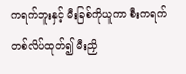ကရက်ဘူးနှင့် မီးခြစ်ကိုယူကာ စီးကရက်တစ်လိပ်ထုတ်၍ မီးညှိ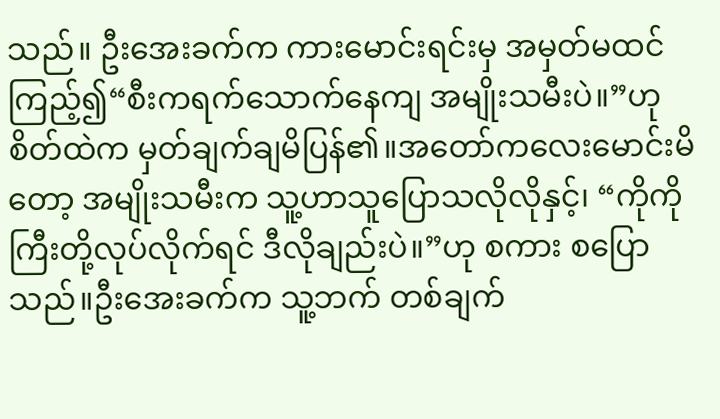သည်။ ဦးအေးခက်က ကားမောင်းရင်းမှ အမှတ်မထင်ကြည့်၍“စီးကရက်သောက်နေကျ အမျိုးသမီးပဲ။”ဟု စိတ်ထဲက မှတ်ချက်ချမိပြန်၏။အတော်ကလေးမောင်းမိတော့ အမျိုးသမီးက သူ့ဟာသူပြောသလိုလိုနှင့်၊ “ကိုကိုကြီးတို့လုပ်လိုက်ရင် ဒီလိုချည်းပဲ။”ဟု စကား စပြောသည်။ဦးအေးခက်က သူ့ဘက် တစ်ချက်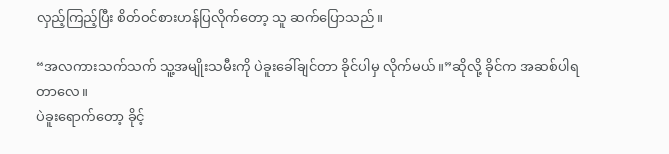လှည့်ကြည့်ပြီး စိတ်ဝင်စားဟန်ပြလိုက်တော့ သူ ဆက်ပြောသည်။

“အလကားသက်သက် သူ့အမျိုးသမီးကို ပဲခူးခေါ်ချင်တာ ခိုင်ပါမှ လိုက်မယ်။”ဆိုလို့ ခိုင်က အဆစ်ပါရတာလေ။
ပဲခူးရောက်တော့ ခိုင့်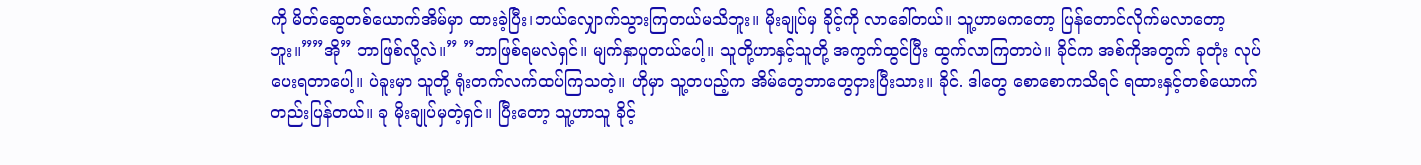ကို မိတ်ဆွေတစ်ယောက်အိမ်မှာ ထားခဲ့ပြီး၊ဘယ်လျှောက်သွားကြတယ်မသိဘူး။ မိုးချုပ်မှ ခိုင့်ကို လာခေါ်တယ်။ သူ့ဟာမကတော့ ပြန်တောင်လိုက်မလာတော့ဘူး။””အို” ဘာဖြစ်လို့လဲ။” ”ဘာဖြစ်ရမလဲရှင်။ မျက်နှာပူတယ်ပေါ့။ သူတို့ဟာနှင့်သူတို့ အကွက်ထွင်ပြီး ထွက်လာကြတာပဲ။ ခိုင်က အစ်ကိုအတွက် ခုတုံး လုပ်ပေးရတာပေါ့။ ပဲခူးမှာ သူတို့ ရုံးတက်လက်ထပ်ကြသတဲ့။ ဟိုမှာ သူ့တပည့်က အိမ်တွေဘာတွေငှားပြီးသား။ ခိုင်. ဒါတွေ စောစောကသိရင် ရထားနှင့်တစ်ယောက်တည်းပြန်တယ်။ ခု မိုးချုပ်မှတဲ့ရှင်။ ပြီးတော့ သူ့ဟာသူ ခိုင့်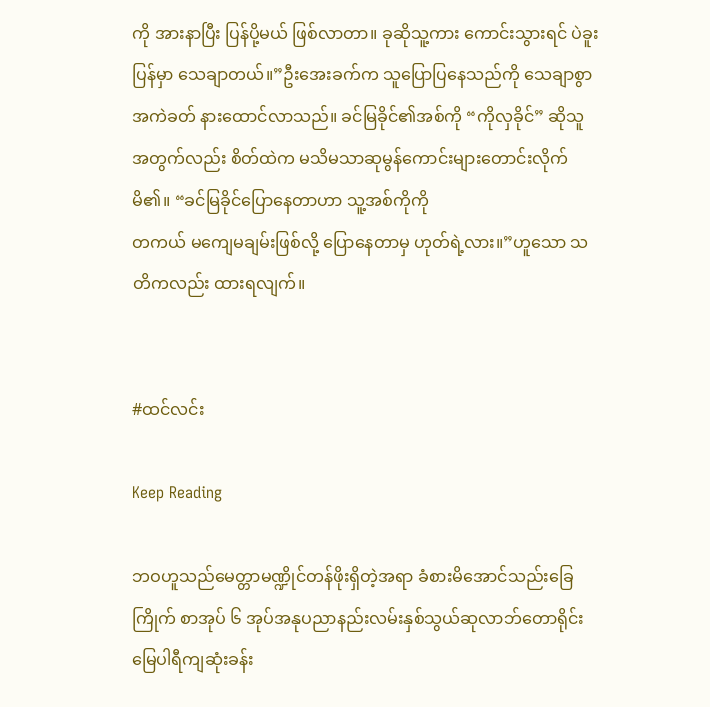ကို အားနာပြီး ပြန်ပို့မယ် ဖြစ်လာတာ။ ခုဆိုသူ့ကား ကောင်းသွားရင် ပဲခူးပြန်မှာ သေချာတယ်။”ဦးအေးခက်က သူပြောပြနေသည်ကို သေချာစွာအကဲခတ် နားထောင်လာသည်။ ခင်မြခိုင်၏အစ်ကို “ကိုလှခိုင်” ဆိုသူအတွက်လည်း စိတ်ထဲက မသိမသာဆုမွန်ကောင်းများတောင်းလိုက်မိ၏။ “ခင်မြခိုင်ပြောနေတာဟာ သူ့အစ်ကိုကို
တကယ် မကျေမချမ်းဖြစ်လို့ ပြောနေတာမှ ဟုတ်ရဲ့လား။”ဟူသော သတိကလည်း ထားရလျက်။


#ထင်လင်း

Keep Reading

ဘဝဟူသည်မေတ္တာမဏ္ဍိုင်တန်ဖိုးရှိတဲ့အရာ ခံစားမိအောင်သည်းခြေကြိုက် စာအုပ် ၆ အုပ်အနုပညာနည်းလမ်းနှစ်သွယ်ဆုလာဘ်တောရိုင်းမြေပါရီကျဆုံးခန်း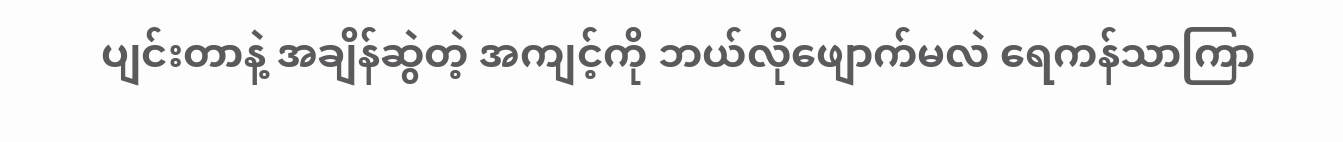ပျင်းတာနဲ့ အချိန်ဆွဲတဲ့ အကျင့်ကို ဘယ်လိုဖျောက်မလဲ ရေကန်သာကြာ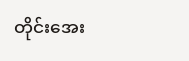တိုင်းအေး